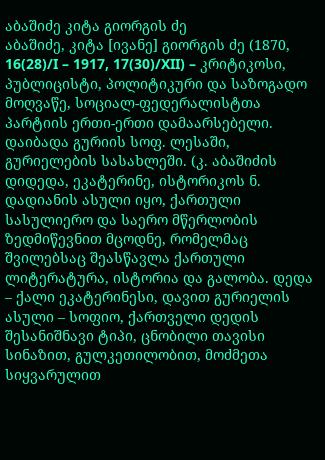აბაშიძე კიტა გიორგის ძე
აბაშიძე, კიტა [ივანე] გიორგის ძე (1870, 16(28)/I – 1917, 17(30)/XII) – კრიტიკოსი, პუბლიცისტი, პოლიტიკური და საზოგადო მოღვაწე, სოციალ-ფედერალისტთა პარტიის ერთი-ერთი დამაარსებელი. დაიბადა გურიის სოფ. ლესაში, გურიელების სასახლეში. (კ. აბაშიძის დიდედა, ეკატერინე, ისტორიკოს ნ. დადიანის ასული იყო, ქართული სასულიერო და საერო მწერლობის ზედმიწევნით მცოდნე, რომელმაც შვილებსაც შეასწავლა ქართული ლიტერატურა, ისტორია და გალობა. დედა – ქალი ეკატერინესი, დავით გურიელის ასული – სოფიო, ქართველი დედის შესანიშნავი ტიპი, ცნობილი თავისი სინაზით, გულკეთილობით, მოძმეთა სიყვარულით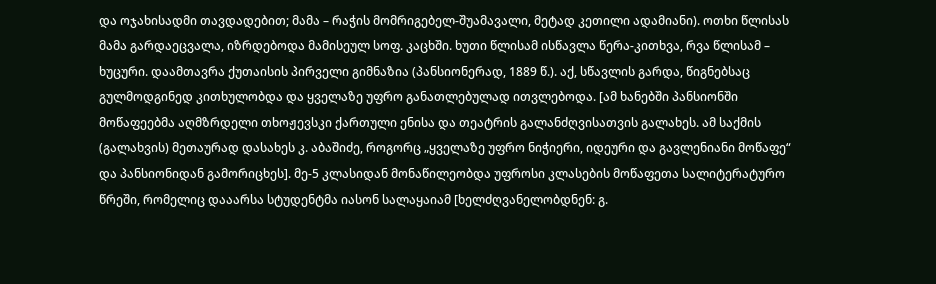და ოჯახისადმი თავდადებით; მამა – რაჭის მომრიგებელ-შუამავალი, მეტად კეთილი ადამიანი). ოთხი წლისას მამა გარდაეცვალა, იზრდებოდა მამისეულ სოფ. კაცხში. ხუთი წლისამ ისწავლა წერა-კითხვა, რვა წლისამ – ხუცური. დაამთავრა ქუთაისის პირველი გიმნაზია (პანსიონერად, 1889 წ.). აქ, სწავლის გარდა, წიგნებსაც გულმოდგინედ კითხულობდა და ყველაზე უფრო განათლებულად ითვლებოდა. [ამ ხანებში პანსიონში მოწაფეებმა აღმზრდელი თხოჟევსკი ქართული ენისა და თეატრის გალანძღვისათვის გალახეს. ამ საქმის (გალახვის) მეთაურად დასახეს კ. აბაშიძე, როგორც „ყველაზე უფრო ნიჭიერი, იდეური და გავლენიანი მოწაფე“ და პანსიონიდან გამორიცხეს]. მე-5 კლასიდან მონაწილეობდა უფროსი კლასების მოწაფეთა სალიტერატურო წრეში, რომელიც დააარსა სტუდენტმა იასონ სალაყაიამ [ხელძღვანელობდნენ: გ.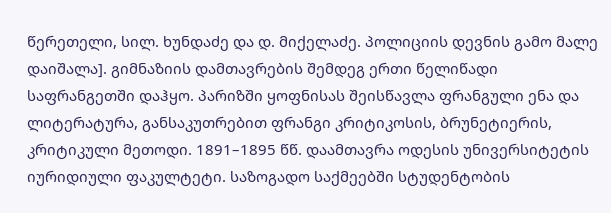წერეთელი, სილ. ხუნდაძე და დ. მიქელაძე. პოლიციის დევნის გამო მალე დაიშალა]. გიმნაზიის დამთავრების შემდეგ ერთი წელიწადი საფრანგეთში დაჰყო. პარიზში ყოფნისას შეისწავლა ფრანგული ენა და ლიტერატურა, განსაკუთრებით ფრანგი კრიტიკოსის, ბრუნეტიერის, კრიტიკული მეთოდი. 1891–1895 წწ. დაამთავრა ოდესის უნივერსიტეტის იურიდიული ფაკულტეტი. საზოგადო საქმეებში სტუდენტობის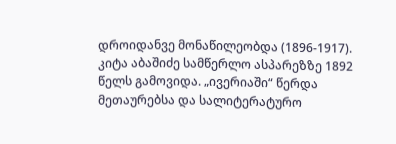დროიდანვე მონაწილეობდა (1896-1917).
კიტა აბაშიძე სამწერლო ასპარეზზე 1892 წელს გამოვიდა. „ივერიაში“ წერდა მეთაურებსა და სალიტერატურო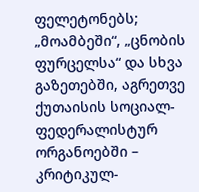ფელეტონებს; „მოამბეში“, „ცნობის ფურცელსა“ და სხვა გაზეთებში, აგრეთვე ქუთაისის სოციალ-ფედერალისტურ ორგანოებში – კრიტიკულ-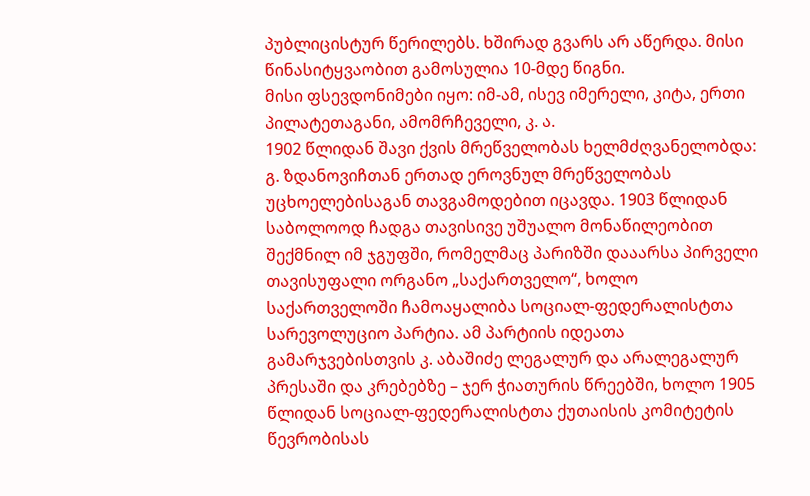პუბლიცისტურ წერილებს. ხშირად გვარს არ აწერდა. მისი წინასიტყვაობით გამოსულია 10-მდე წიგნი.
მისი ფსევდონიმები იყო: იმ-ამ, ისევ იმერელი, კიტა, ერთი პილატეთაგანი, ამომრჩეველი, კ. ა.
1902 წლიდან შავი ქვის მრეწველობას ხელმძღვანელობდა: გ. ზდანოვიჩთან ერთად ეროვნულ მრეწველობას უცხოელებისაგან თავგამოდებით იცავდა. 1903 წლიდან საბოლოოდ ჩადგა თავისივე უშუალო მონაწილეობით შექმნილ იმ ჯგუფში, რომელმაც პარიზში დააარსა პირველი თავისუფალი ორგანო „საქართველო“, ხოლო საქართველოში ჩამოაყალიბა სოციალ-ფედერალისტთა სარევოლუციო პარტია. ამ პარტიის იდეათა გამარჯვებისთვის კ. აბაშიძე ლეგალურ და არალეგალურ პრესაში და კრებებზე – ჯერ ჭიათურის წრეებში, ხოლო 1905 წლიდან სოციალ-ფედერალისტთა ქუთაისის კომიტეტის წევრობისას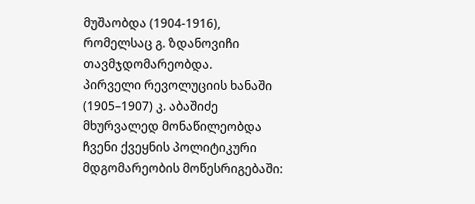მუშაობდა (1904-1916), რომელსაც გ. ზდანოვიჩი თავმჯდომარეობდა.
პირველი რევოლუციის ხანაში (1905–1907) კ. აბაშიძე მხურვალედ მონაწილეობდა ჩვენი ქვეყნის პოლიტიკური მდგომარეობის მოწესრიგებაში: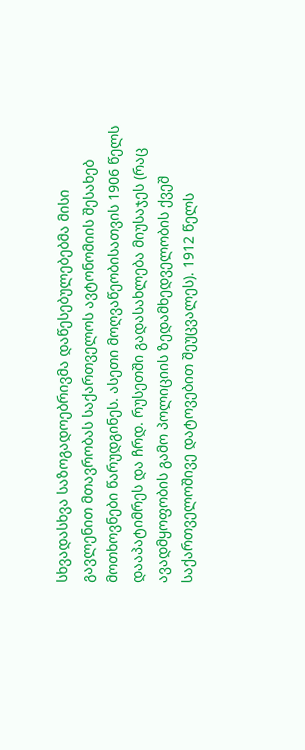სხვადასხვა საზოგადოებრივმა დაწესებულებებმა მისი გავლენით მთავრობას საქართველოს ავტონომიის შესახებ მოთხოვნები წარუდგინეს. ასეთი მოღვაწეობისათვის 1906 წელს დააპატიმრეს და ჩრდ. რუსეთში გადასახლება მიუსაჯეს (რაც ავადმყოფობის გამო პოლიციის ზედამხედველობის ქვეშ საქართველოშივე დატოვებით შეუცვალეს). 1912 წელს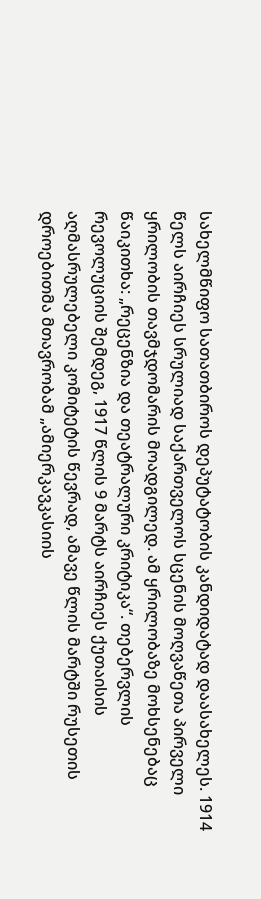სახელმწიფო სათათბიროს დეპუტატობის კანდიდატად დაასახელეს. 1914 წელს აირჩიეს სრულიად საქართველოს სცენის მოღვაწეთა პირველი ყრილობის თავმჯდომარის მოადგილედ. ამ ყრილობაზე მოხსენებაც წაიკითხა: „რეცენზია და თეატრალური კრიტიკა“. თებერვლის რევოლუციის შემდეგ, 1917 წლის 9 მარტს აირჩიეს ქუთაისის აღმასრულებელი კომიტეტის წევრად, ამავე წლის მარტში რუსეთის დროებითმა მთავრობამ „ამიერკავკასიის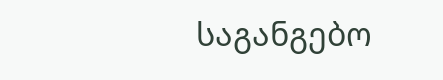საგანგებო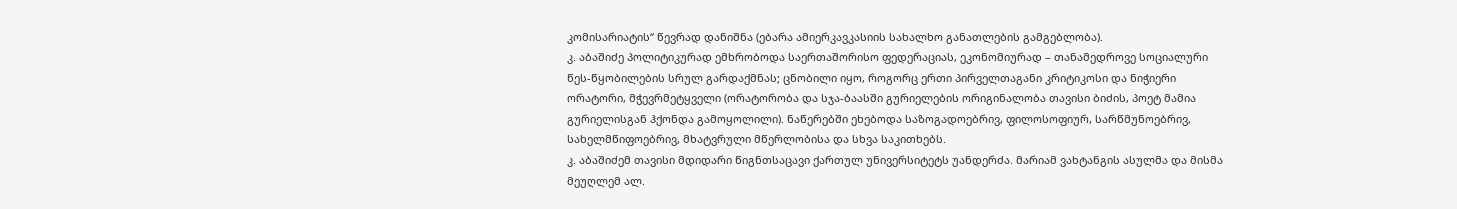კომისარიატის“ წევრად დანიშნა (ებარა ამიერკავკასიის სახალხო განათლების გამგებლობა).
კ. აბაშიძე პოლიტიკურად ემხრობოდა საერთაშორისო ფედერაციას, ეკონომიურად – თანამედროვე სოციალური წეს-წყობილების სრულ გარდაქმნას; ცნობილი იყო, როგორც ერთი პირველთაგანი კრიტიკოსი და ნიჭიერი ორატორი, მჭევრმეტყველი (ორატორობა და სჯა-ბაასში გურიელების ორიგინალობა თავისი ბიძის, პოეტ მამია გურიელისგან ჰქონდა გამოყოლილი). ნაწერებში ეხებოდა საზოგადოებრივ, ფილოსოფიურ, სარწმუნოებრივ, სახელმწიფოებრივ, მხატვრული მწერლობისა და სხვა საკითხებს.
კ. აბაშიძემ თავისი მდიდარი წიგნთსაცავი ქართულ უნივერსიტეტს უანდერძა. მარიამ ვახტანგის ასულმა და მისმა მეუღლემ ალ.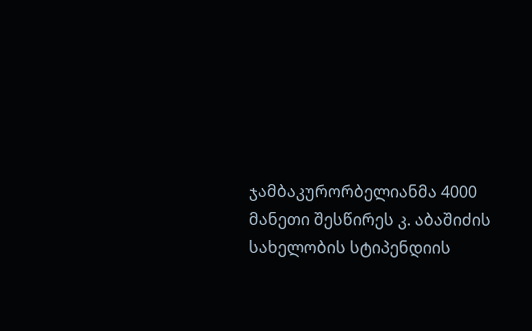ჯამბაკურორბელიანმა 4000 მანეთი შესწირეს კ. აბაშიძის სახელობის სტიპენდიის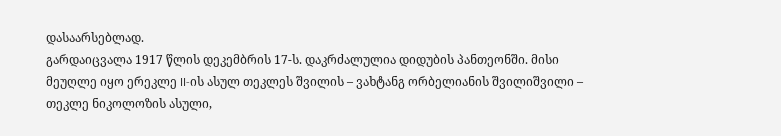დასაარსებლად.
გარდაიცვალა 1917 წლის დეკემბრის 17-ს. დაკრძალულია დიდუბის პანთეონში. მისი მეუღლე იყო ერეკლე II-ის ასულ თეკლეს შვილის – ვახტანგ ორბელიანის შვილიშვილი – თეკლე ნიკოლოზის ასული,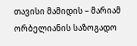თავისი მამიდის – მარიამ ორბელიანის საზოგადო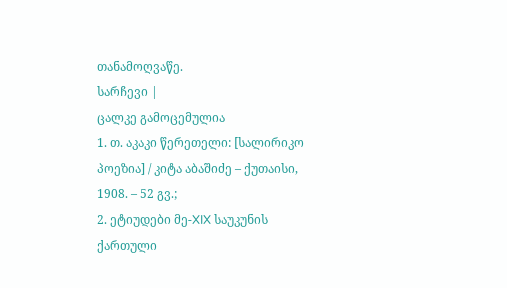თანამოღვაწე.
სარჩევი |
ცალკე გამოცემულია
1. თ. აკაკი წერეთელი: [სალირიკო პოეზია] / კიტა აბაშიძე – ქუთაისი, 1908. – 52 გვ.;
2. ეტიუდები მე-XIX საუკუნის ქართული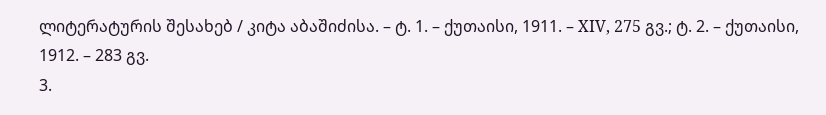ლიტერატურის შესახებ / კიტა აბაშიძისა. – ტ. 1. – ქუთაისი, 1911. – XIV, 275 გვ.; ტ. 2. – ქუთაისი, 1912. – 283 გვ.
3.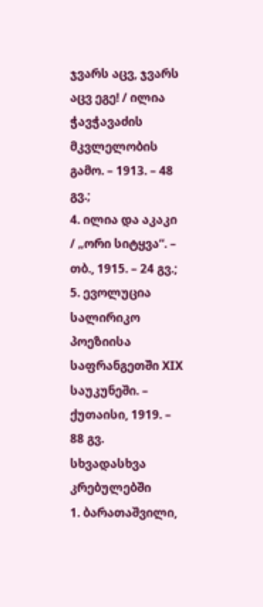ჯვარს აცვ, ჯვარს აცვ ეგე! / ილია ჭავჭავაძის მკვლელობის გამო. – 1913. – 48 გვ.;
4. ილია და აკაკი / „ორი სიტყვა“. – თბ., 1915. – 24 გვ.;
5. ევოლუცია სალირიკო პოეზიისა საფრანგეთში XIX საუკუნეში. – ქუთაისი, 1919. – 88 გვ.
სხვადასხვა კრებულებში
1. ბარათაშვილი,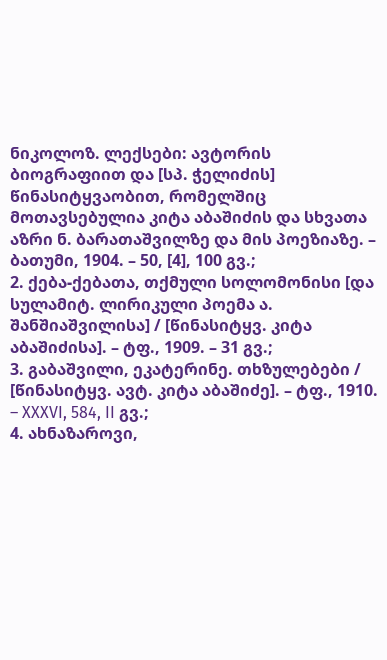ნიკოლოზ. ლექსები: ავტორის ბიოგრაფიით და [სპ. ჭელიძის] წინასიტყვაობით, რომელშიც მოთავსებულია კიტა აბაშიძის და სხვათა აზრი ნ. ბარათაშვილზე და მის პოეზიაზე. – ბათუმი, 1904. – 50, [4], 100 გვ.;
2. ქება-ქებათა, თქმული სოლომონისი [და სულამიტ. ლირიკული პოემა ა. შანშიაშვილისა] / [წინასიტყვ. კიტა აბაშიძისა]. – ტფ., 1909. – 31 გვ.;
3. გაბაშვილი, ეკატერინე. თხზულებები / [წინასიტყვ. ავტ. კიტა აბაშიძე]. – ტფ., 1910. – XXXVI, 584, II გვ.;
4. ახნაზაროვი,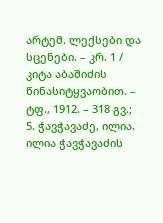არტემ. ლექსები და სცენები. – კრ. 1 / კიტა აბაშიძის წინასიტყვაობით. – ტფ., 1912. – 318 გვ.;
5. ჭავჭავაძე, ილია. ილია ჭავჭავაძის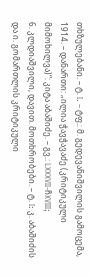თხზულებანი. – ტ. I. – ტფ.: მ. გედევანიშვილის გამოცემა, 1914. – დანართი: „ილია ჭავჭავაძე (კრიტიკული მიმოხილვა)“: კიტა აბაშიძე. – გვ.: LXXXVII-ჩXVIII;
6. კლდიაშვილი, დავით. მოთხრობები. – ტ. I: კ. აბაშიძის და ი. გომართლის კრიტიკული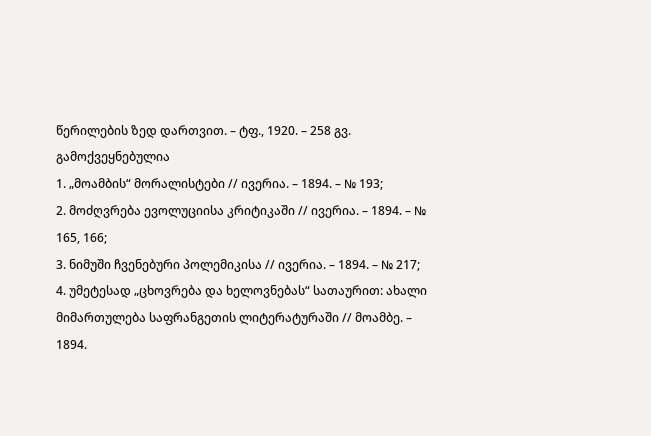წერილების ზედ დართვით. – ტფ., 1920. – 258 გვ.
გამოქვეყნებულია
1. „მოამბის“ მორალისტები // ივერია. – 1894. – № 193;
2. მოძღვრება ევოლუციისა კრიტიკაში // ივერია. – 1894. – № 165, 166;
3. ნიმუში ჩვენებური პოლემიკისა // ივერია. – 1894. – № 217;
4. უმეტესად „ცხოვრება და ხელოვნებას“ სათაურით: ახალი მიმართულება საფრანგეთის ლიტერატურაში // მოამბე. – 1894.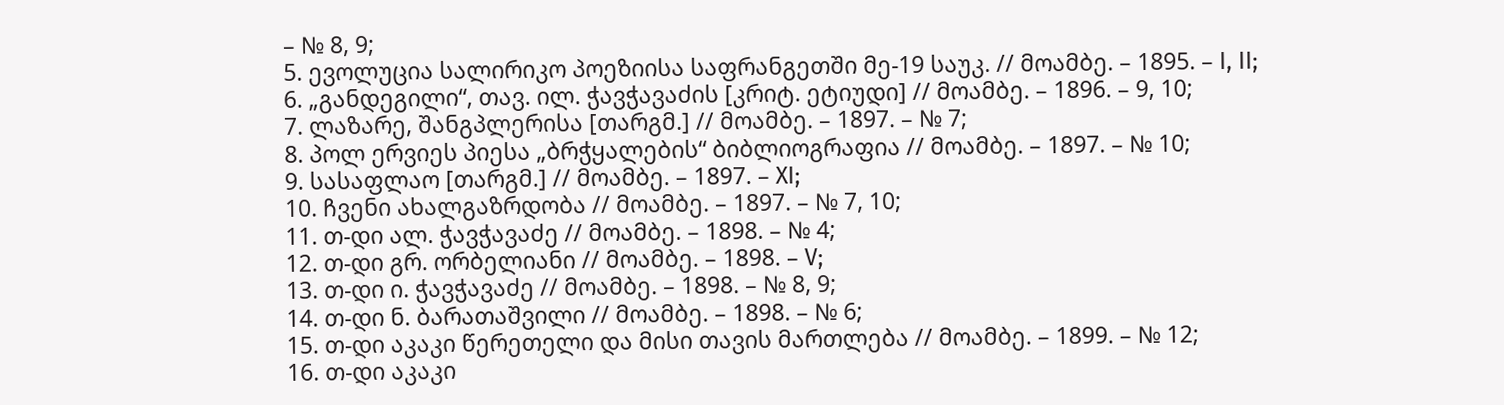– № 8, 9;
5. ევოლუცია სალირიკო პოეზიისა საფრანგეთში მე-19 საუკ. // მოამბე. – 1895. – I, II;
6. „განდეგილი“, თავ. ილ. ჭავჭავაძის [კრიტ. ეტიუდი] // მოამბე. – 1896. – 9, 10;
7. ლაზარე, შანგპლერისა [თარგმ.] // მოამბე. – 1897. – № 7;
8. პოლ ერვიეს პიესა „ბრჭყალების“ ბიბლიოგრაფია // მოამბე. – 1897. – № 10;
9. სასაფლაო [თარგმ.] // მოამბე. – 1897. – XI;
10. ჩვენი ახალგაზრდობა // მოამბე. – 1897. – № 7, 10;
11. თ-დი ალ. ჭავჭავაძე // მოამბე. – 1898. – № 4;
12. თ-დი გრ. ორბელიანი // მოამბე. – 1898. – V;
13. თ-დი ი. ჭავჭავაძე // მოამბე. – 1898. – № 8, 9;
14. თ-დი ნ. ბარათაშვილი // მოამბე. – 1898. – № 6;
15. თ-დი აკაკი წერეთელი და მისი თავის მართლება // მოამბე. – 1899. – № 12;
16. თ-დი აკაკი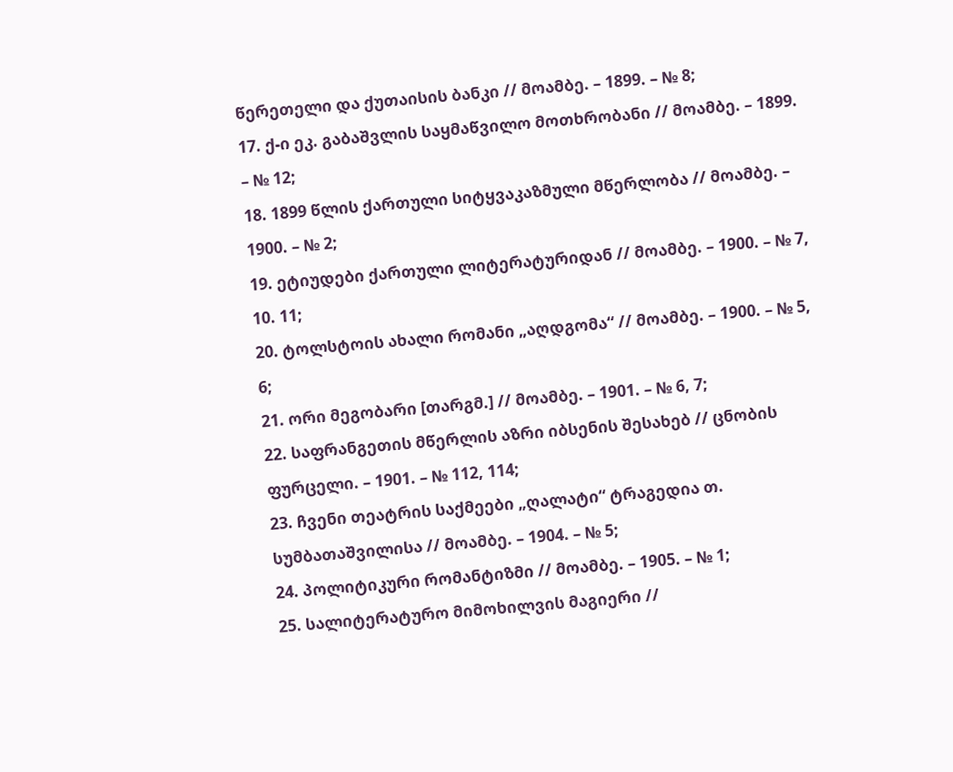წერეთელი და ქუთაისის ბანკი // მოამბე. – 1899. – № 8;
17. ქ-ი ეკ. გაბაშვლის საყმაწვილო მოთხრობანი // მოამბე. – 1899. – № 12;
18. 1899 წლის ქართული სიტყვაკაზმული მწერლობა // მოამბე. – 1900. – № 2;
19. ეტიუდები ქართული ლიტერატურიდან // მოამბე. – 1900. – № 7, 10. 11;
20. ტოლსტოის ახალი რომანი „აღდგომა“ // მოამბე. – 1900. – № 5, 6;
21. ორი მეგობარი [თარგმ.] // მოამბე. – 1901. – № 6, 7;
22. საფრანგეთის მწერლის აზრი იბსენის შესახებ // ცნობის ფურცელი. – 1901. – № 112, 114;
23. ჩვენი თეატრის საქმეები „ღალატი“ ტრაგედია თ. სუმბათაშვილისა // მოამბე. – 1904. – № 5;
24. პოლიტიკური რომანტიზმი // მოამბე. – 1905. – № 1;
25. სალიტერატურო მიმოხილვის მაგიერი //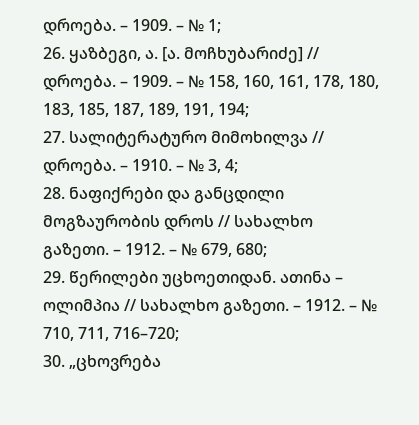დროება. – 1909. – № 1;
26. ყაზბეგი, ა. [ა. მოჩხუბარიძე] // დროება. – 1909. – № 158, 160, 161, 178, 180, 183, 185, 187, 189, 191, 194;
27. სალიტერატურო მიმოხილვა // დროება. – 1910. – № 3, 4;
28. ნაფიქრები და განცდილი მოგზაურობის დროს // სახალხო გაზეთი. – 1912. – № 679, 680;
29. წერილები უცხოეთიდან. ათინა – ოლიმპია // სახალხო გაზეთი. – 1912. – № 710, 711, 716–720;
30. „ცხოვრება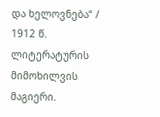და ხელოვნება“ / 1912 წ. ლიტერატურის მიმოხილვის მაგიერი.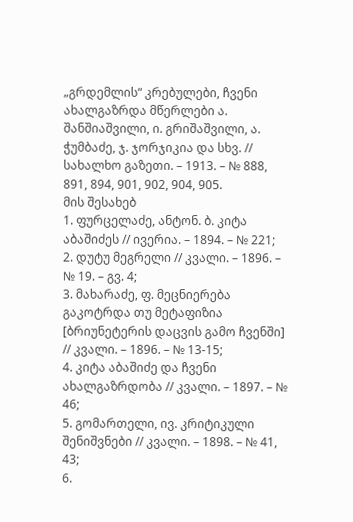„გრდემლის“ კრებულები, ჩვენი ახალგაზრდა მწერლები ა. შანშიაშვილი, ი. გრიშაშვილი, ა. ჭუმბაძე, ჯ. ჯორჯიკია და სხვ. // სახალხო გაზეთი. – 1913. – № 888, 891, 894, 901, 902, 904, 905.
მის შესახებ
1. ფურცელაძე, ანტონ. ბ. კიტა აბაშიძეს // ივერია. – 1894. – № 221;
2. დუტუ მეგრელი // კვალი. – 1896. – № 19. – გვ. 4;
3. მახარაძე, ფ. მეცნიერება გაკოტრდა თუ მეტაფიზია [ბრიუნეტერის დაცვის გამო ჩვენში] // კვალი. – 1896. – № 13-15;
4. კიტა აბაშიძე და ჩვენი ახალგაზრდობა // კვალი. – 1897. – № 46;
5. გომართელი, ივ. კრიტიკული შენიშვნები // კვალი. – 1898. – № 41, 43;
6.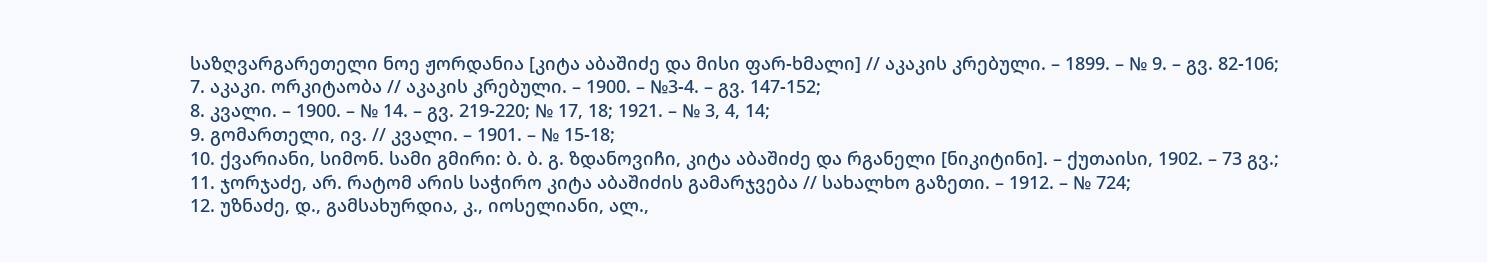საზღვარგარეთელი ნოე ჟორდანია [კიტა აბაშიძე და მისი ფარ-ხმალი] // აკაკის კრებული. – 1899. – № 9. – გვ. 82-106;
7. აკაკი. ორკიტაობა // აკაკის კრებული. – 1900. – №3-4. – გვ. 147-152;
8. კვალი. – 1900. – № 14. – გვ. 219-220; № 17, 18; 1921. – № 3, 4, 14;
9. გომართელი, ივ. // კვალი. – 1901. – № 15-18;
10. ქვარიანი, სიმონ. სამი გმირი: ბ. ბ. გ. ზდანოვიჩი, კიტა აბაშიძე და რგანელი [ნიკიტინი]. – ქუთაისი, 1902. – 73 გვ.;
11. ჯორჯაძე, არ. რატომ არის საჭირო კიტა აბაშიძის გამარჯვება // სახალხო გაზეთი. – 1912. – № 724;
12. უზნაძე, დ., გამსახურდია, კ., იოსელიანი, ალ.,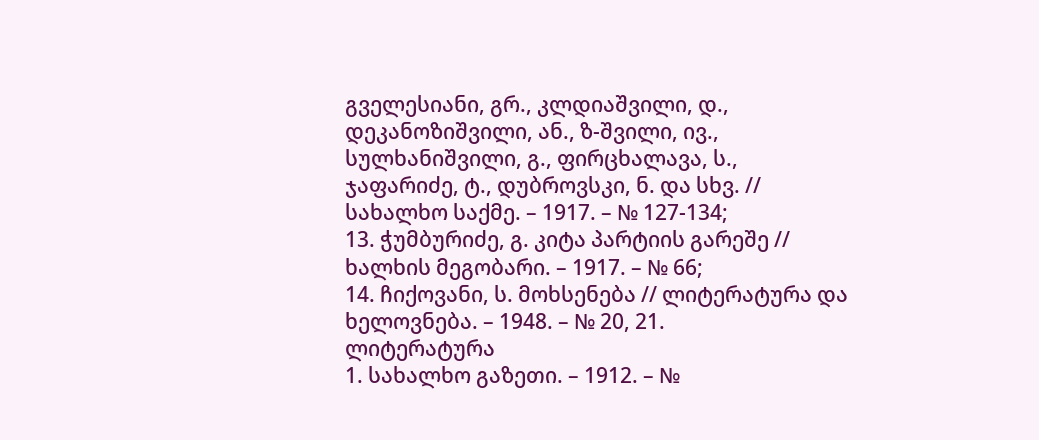გველესიანი, გრ., კლდიაშვილი, დ., დეკანოზიშვილი, ან., ზ-შვილი, ივ., სულხანიშვილი, გ., ფირცხალავა, ს., ჯაფარიძე, ტ., დუბროვსკი, ნ. და სხვ. // სახალხო საქმე. – 1917. – № 127-134;
13. ჭუმბურიძე, გ. კიტა პარტიის გარეშე // ხალხის მეგობარი. – 1917. – № 66;
14. ჩიქოვანი, ს. მოხსენება // ლიტერატურა და ხელოვნება. – 1948. – № 20, 21.
ლიტერატურა
1. სახალხო გაზეთი. – 1912. – №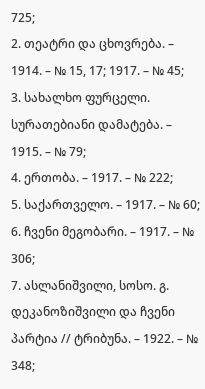725;
2. თეატრი და ცხოვრება. – 1914. – № 15, 17; 1917. – № 45;
3. სახალხო ფურცელი. სურათებიანი დამატება. – 1915. – № 79;
4. ერთობა. – 1917. – № 222;
5. საქართველო. – 1917. – № 60;
6. ჩვენი მეგობარი. – 1917. – № 306;
7. ასლანიშვილი, სოსო. გ. დეკანოზიშვილი და ჩვენი პარტია // ტრიბუნა. – 1922. – № 348;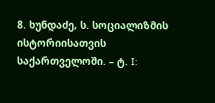8. ხუნდაძე, ს. სოციალიზმის ისტორიისათვის საქართველოში. – ტ. I: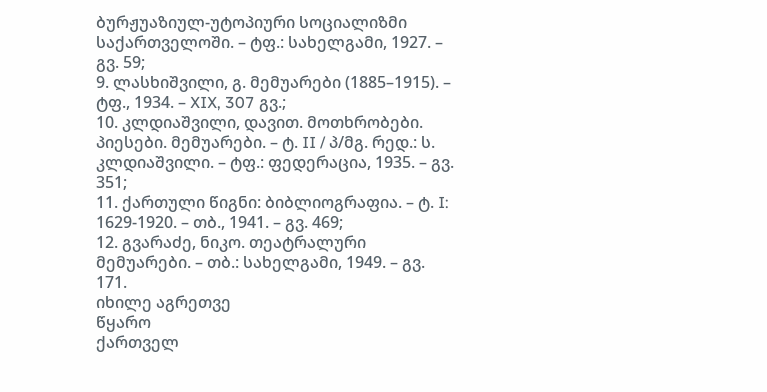ბურჟუაზიულ-უტოპიური სოციალიზმი საქართველოში. – ტფ.: სახელგამი, 1927. – გვ. 59;
9. ლასხიშვილი, გ. მემუარები (1885–1915). – ტფ., 1934. – XIX, 307 გვ.;
10. კლდიაშვილი, დავით. მოთხრობები. პიესები. მემუარები. – ტ. II / პ/მგ. რედ.: ს. კლდიაშვილი. – ტფ.: ფედერაცია, 1935. – გვ. 351;
11. ქართული წიგნი: ბიბლიოგრაფია. – ტ. I: 1629-1920. – თბ., 1941. – გვ. 469;
12. გვარაძე, ნიკო. თეატრალური მემუარები. – თბ.: სახელგამი, 1949. – გვ. 171.
იხილე აგრეთვე
წყარო
ქართველ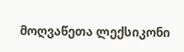მოღვაწეთა ლექსიკონი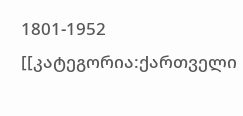1801-1952 [[კატეგორია:ქართველი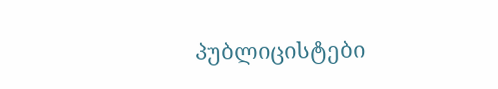პუბლიცისტები